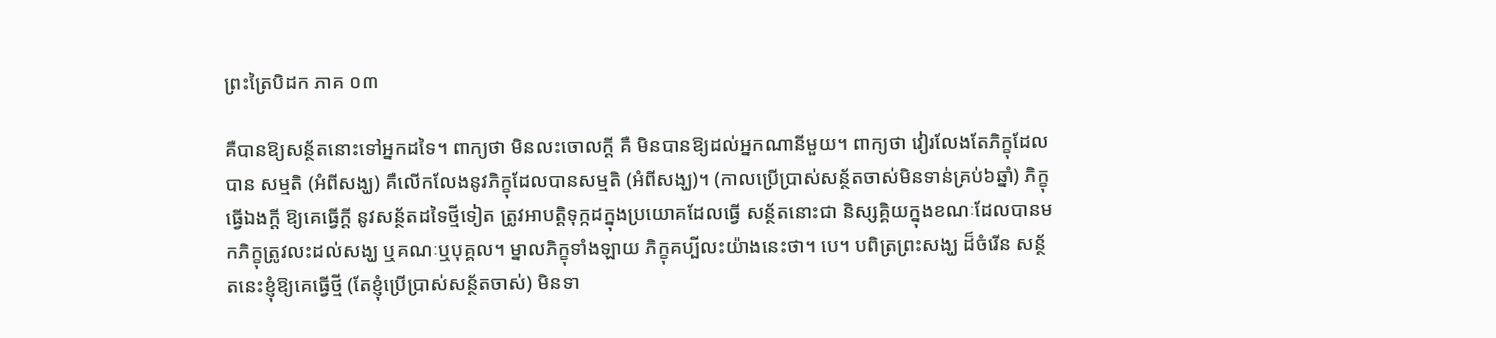ព្រះត្រៃបិដក ភាគ ០៣

គឺបានឱ្យសន្ថ័តនោះទៅអ្នកដទៃ។ ពាក្យថា មិនលះចោលក្ដី គឺ មិនបានឱ្យដល់អ្នកណានីមួយ។ ពាក្យថា វៀរលែងតែភិក្ខុដែលបាន សម្មតិ (អំពីសង្ឃ) គឺលើកលែងនូវភិក្ខុដែលបានសម្មតិ (អំពីសង្ឃ)។ (កាលប្រើប្រាស់សន្ថ័តចាស់មិនទាន់គ្រប់៦ឆ្នាំ) ភិក្ខុធ្វើឯងក្ដី ឱ្យគេធ្វើក្ដី នូវសន្ថ័តដទៃថ្មីទៀត ត្រូវអាបត្ដិទុក្កដក្នុងប្រយោគដែលធ្វើ សន្ថ័តនោះជា និស្សគ្គិយក្នុងខណៈដែលបានមកភិក្ខុត្រូវលះដល់សង្ឃ ឬគណៈឬបុគ្គល។ ម្នាលភិក្ខុទាំងឡាយ ភិក្ខុគប្បីលះយ៉ាងនេះថា។ បេ។ បពិត្រព្រះសង្ឃ ដ៏ចំរើន សន្ថ័តនេះខ្ញុំឱ្យគេធ្វើថ្មី (តែខ្ញុំប្រើប្រាស់សន្ថ័តចាស់) មិនទា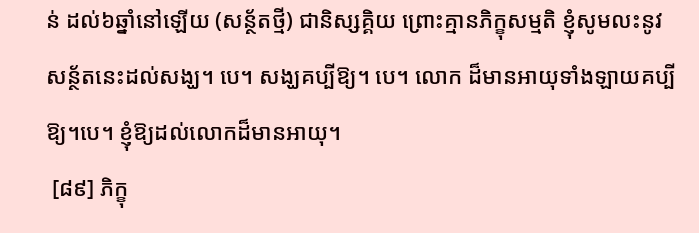ន់ ដល់៦ឆ្នាំនៅឡើយ (សន្ថ័តថ្មី) ជានិស្សគ្គិយ ព្រោះគ្មានភិក្ខុសម្មតិ ខ្ញុំសូមលះនូវសន្ថ័តនេះដល់សង្ឃ។ បេ។ សង្ឃគប្បីឱ្យ។ បេ។ លោក ដ៏មានអាយុទាំងឡាយគប្បីឱ្យ។បេ។ ខ្ញុំឱ្យដល់លោកដ៏មានអាយុ។
 [៨៩] ភិក្ខុ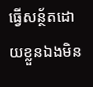ធ្វើសន្ថ័តដោយខ្លួនឯងមិន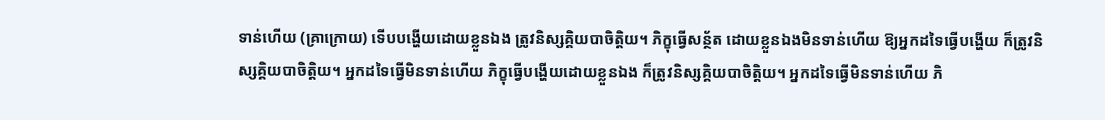ទាន់ហើយ (គ្រាក្រោយ) ទើបបង្ហើយដោយខ្លួនឯង ត្រូវនិស្សគ្គិយបាចិត្ដិយ។ ភិក្ខុធ្វើសន្ថ័ត ដោយខ្លួនឯងមិនទាន់ហើយ ឱ្យអ្នកដទៃធ្វើបង្ហើយ ក៏ត្រូវនិស្សគ្គិយបាចិត្ដិយ។ អ្នកដទៃធ្វើមិនទាន់ហើយ ភិក្ខុធ្វើបង្ហើយដោយខ្លួនឯង ក៏ត្រូវនិស្សគ្គិយបាចិត្ដិយ។ អ្នកដទៃធ្វើមិនទាន់ហើយ ភិ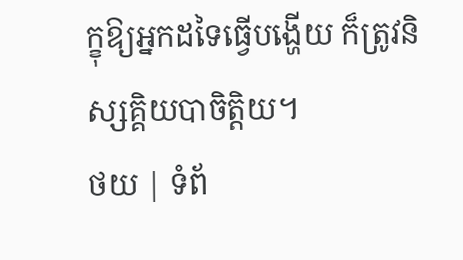ក្ខុឱ្យអ្នកដទៃធ្វើបង្ហើយ ក៏ត្រូវនិស្សគ្គិយបាចិត្ដិយ។
ថយ | ទំព័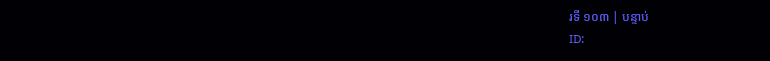រទី ១០៣ | បន្ទាប់
ID: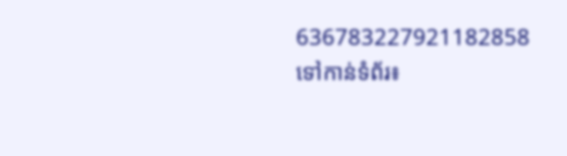636783227921182858
ទៅកាន់ទំព័រ៖